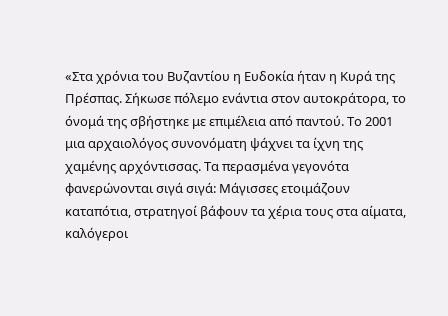«Στα χρόνια του Βυζαντίου η Ευδοκία ήταν η Κυρά της Πρέσπας. Σήκωσε πόλεμο ενάντια στον αυτοκράτορα, το όνομά της σβήστηκε με επιμέλεια από παντού. Το 2001 μια αρχαιολόγος συνονόματη ψάχνει τα ίχνη της χαμένης αρχόντισσας. Τα περασμένα γεγονότα φανερώνονται σιγά σιγά: Μάγισσες ετοιμάζουν καταπότια, στρατηγοί βάφουν τα χέρια τους στα αίματα, καλόγεροι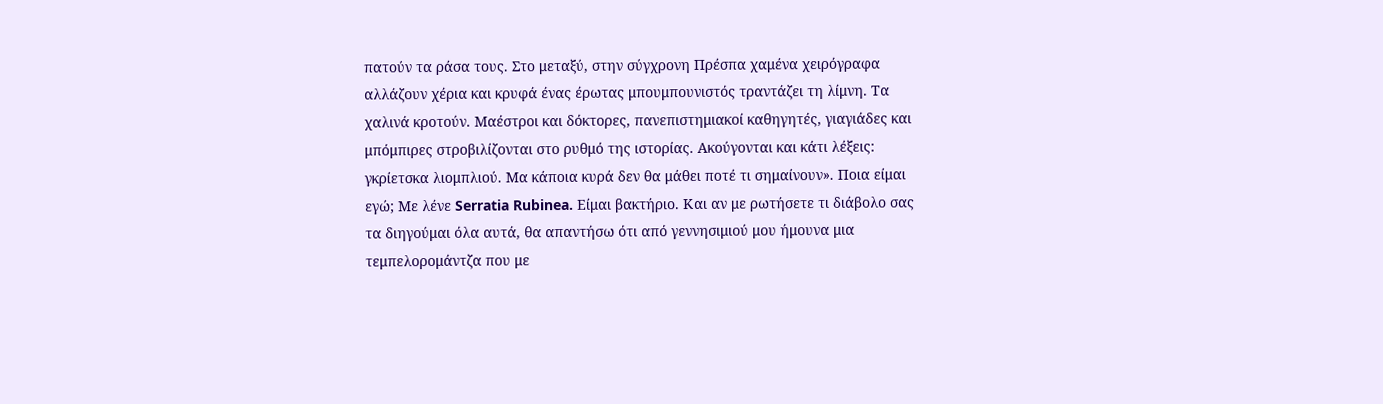πατούν τα ράσα τους. Στο μεταξύ, στην σύγχρονη Πρέσπα χαμένα χειρόγραφα αλλάζουν χέρια και κρυφά ένας έρωτας μπουμπουνιστός τραντάζει τη λίμνη. Τα χαλινά κροτούν. Μαέστροι και δόκτορες, πανεπιστημιακοί καθηγητές, γιαγιάδες και μπόμπιρες στροβιλίζονται στο ρυθμό της ιστορίας. Ακούγονται και κάτι λέξεις: γκρίετσκα λιομπλιού. Μα κάποια κυρά δεν θα μάθει ποτέ τι σημαίνουν». Ποια είμαι εγώ; Με λένε Serratia Rubinea. Είμαι βακτήριο. Και αν με ρωτήσετε τι διάβολο σας τα διηγούμαι όλα αυτά, θα απαντήσω ότι από γεννησιμιού μου ήμουνα μια τεμπελορομάντζα που με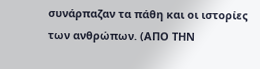συνάρπαζαν τα πάθη και οι ιστορίες των ανθρώπων. (ΑΠΟ ΤΗΝ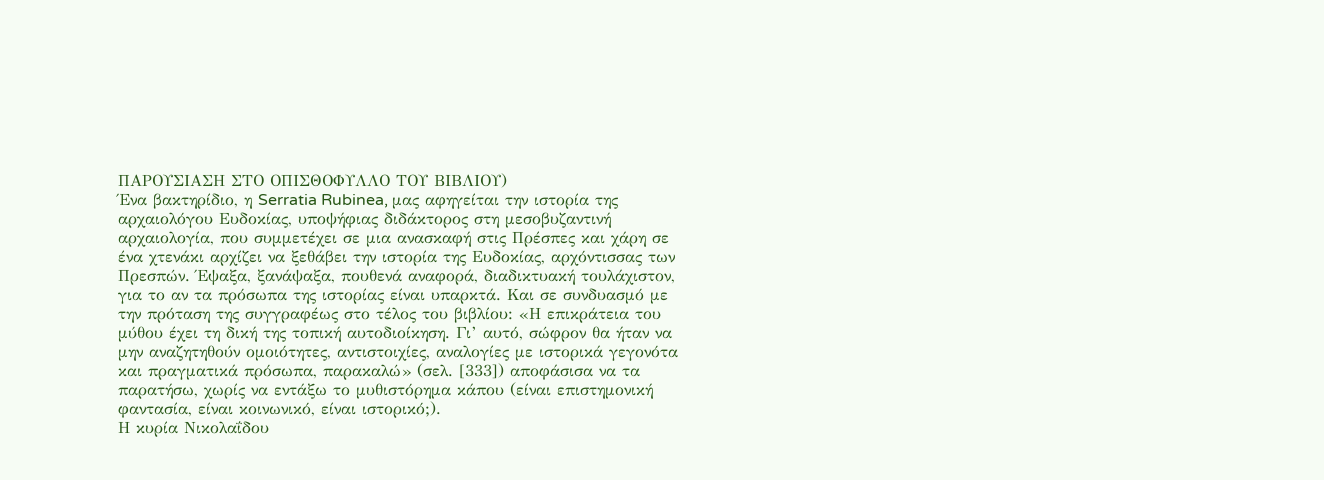ΠΑΡΟΥΣΙΑΣΗ ΣΤΟ ΟΠΙΣΘΟΦΥΛΛΟ ΤΟΥ ΒΙΒΛΙΟΥ)
Ένα βακτηρίδιο, η Serratia Rubinea, μας αφηγείται την ιστορία της αρχαιολόγου Ευδοκίας, υποψήφιας διδάκτορος στη μεσοβυζαντινή αρχαιολογία, που συμμετέχει σε μια ανασκαφή στις Πρέσπες και χάρη σε ένα χτενάκι αρχίζει να ξεθάβει την ιστορία της Ευδοκίας, αρχόντισσας των Πρεσπών. Έψαξα, ξανάψαξα, πουθενά αναφορά, διαδικτυακή τουλάχιστον, για το αν τα πρόσωπα της ιστορίας είναι υπαρκτά. Και σε συνδυασμό με την πρόταση της συγγραφέως στο τέλος του βιβλίου: «Η επικράτεια του μύθου έχει τη δική της τοπική αυτοδιοίκηση. Γι’ αυτό, σώφρον θα ήταν να μην αναζητηθούν ομοιότητες, αντιστοιχίες, αναλογίες με ιστορικά γεγονότα και πραγματικά πρόσωπα, παρακαλώ» (σελ. [333]) αποφάσισα να τα παρατήσω, χωρίς να εντάξω το μυθιστόρημα κάπου (είναι επιστημονική φαντασία, είναι κοινωνικό, είναι ιστορικό;).
Η κυρία Νικολαΐδου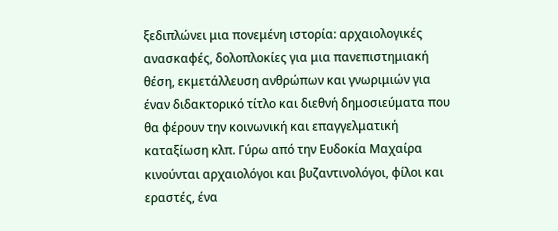ξεδιπλώνει μια πονεμένη ιστορία: αρχαιολογικές ανασκαφές, δολοπλοκίες για μια πανεπιστημιακή θέση, εκμετάλλευση ανθρώπων και γνωριμιών για έναν διδακτορικό τίτλο και διεθνή δημοσιεύματα που θα φέρουν την κοινωνική και επαγγελματική καταξίωση κλπ. Γύρω από την Ευδοκία Μαχαίρα κινούνται αρχαιολόγοι και βυζαντινολόγοι, φίλοι και εραστές, ένα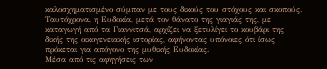καλοσχηματισμένο σύμπαν με τους δικούς του στόχους και σκοπούς. Ταυτόχρονα, η Ευδοκία, μετά τον θάνατο της γιαγιάς της, με καταγωγή από τα Γιαννιτσά, αρχίζει να ξετυλίγει το κουβάρι της δικής της οικογενειακής ιστορίας, αφήνοντας υπόνοιες ότι ίσως πρόκεται για απόγονο της μυθικής Ευδοκίας.
Μέσα από τις αφηγήσεις των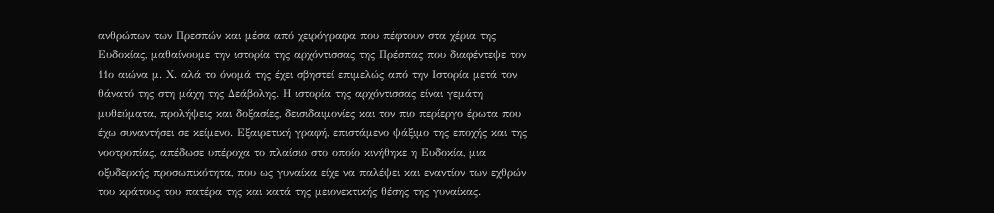ανθρώπων των Πρεσπών και μέσα από χειρόγραφα που πέφτουν στα χέρια της Ευδοκίας, μαθαίνουμε την ιστορία της αρχόντισσας της Πρέσπας που διαφέντεψε τον 11ο αιώνα μ. Χ. αλά το όνομά της έχει σβηστεί επιμελώς από την Ιστορία μετά τον θάνατό της στη μάχη της Δεάβολης. Η ιστορία της αρχόντισσας είναι γεμάτη μυθεύματα, προλήψεις και δοξασίες, δεισιδαιμονίες και τον πιο περίεργο έρωτα που έχω συναντήσει σε κείμενο. Εξαιρετική γραφή, επιστάμενο ψάξιμο της εποχής και της νοοτροπίας, απέδωσε υπέροχα το πλαίσιο στο οποίο κινήθηκε η Ευδοκία, μια οξυδερκής προσωπικότητα, που ως γυναίκα είχε να παλέψει και εναντίον των εχθρών του κράτους του πατέρα της και κατά της μειονεκτικής θέσης της γυναίκας.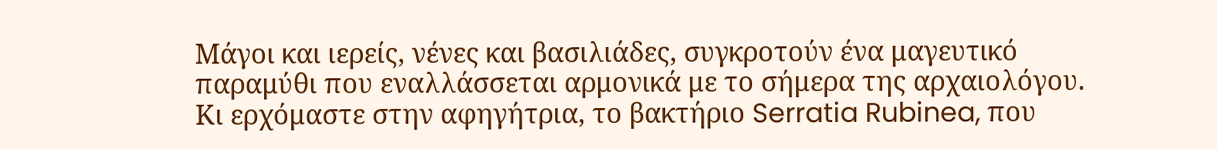Μάγοι και ιερείς, νένες και βασιλιάδες, συγκροτούν ένα μαγευτικό παραμύθι που εναλλάσσεται αρμονικά με το σήμερα της αρχαιολόγου.
Κι ερχόμαστε στην αφηγήτρια, το βακτήριο Serratia Rubinea, που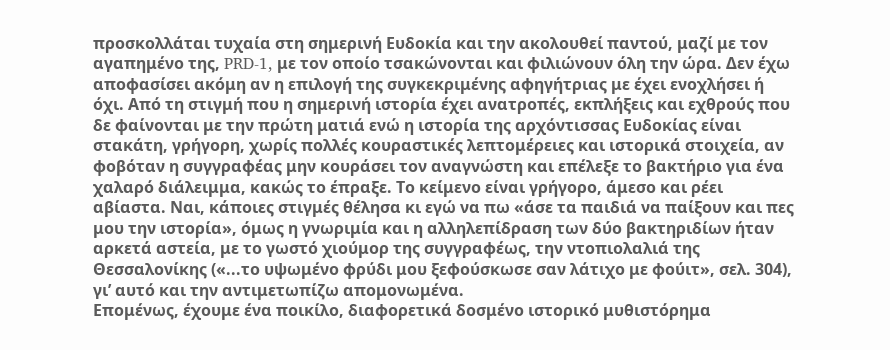προσκολλάται τυχαία στη σημερινή Ευδοκία και την ακολουθεί παντού, μαζί με τον αγαπημένο της, PRD-1, με τον οποίο τσακώνονται και φιλιώνουν όλη την ώρα. Δεν έχω αποφασίσει ακόμη αν η επιλογή της συγκεκριμένης αφηγήτριας με έχει ενοχλήσει ή όχι. Από τη στιγμή που η σημερινή ιστορία έχει ανατροπές, εκπλήξεις και εχθρούς που δε φαίνονται με την πρώτη ματιά ενώ η ιστορία της αρχόντισσας Ευδοκίας είναι στακάτη, γρήγορη, χωρίς πολλές κουραστικές λεπτομέρειες και ιστορικά στοιχεία, αν φοβόταν η συγγραφέας μην κουράσει τον αναγνώστη και επέλεξε το βακτήριο για ένα χαλαρό διάλειμμα, κακώς το έπραξε. Το κείμενο είναι γρήγορο, άμεσο και ρέει αβίαστα. Ναι, κάποιες στιγμές θέλησα κι εγώ να πω «άσε τα παιδιά να παίξουν και πες μου την ιστορία», όμως η γνωριμία και η αλληλεπίδραση των δύο βακτηριδίων ήταν αρκετά αστεία, με το γωστό χιούμορ της συγγραφέως, την ντοπιολαλιά της Θεσσαλονίκης («...το υψωμένο φρύδι μου ξεφούσκωσε σαν λάτιχο με φούιτ», σελ. 304), γι’ αυτό και την αντιμετωπίζω απομονωμένα.
Επομένως, έχουμε ένα ποικίλο, διαφορετικά δοσμένο ιστορικό μυθιστόρημα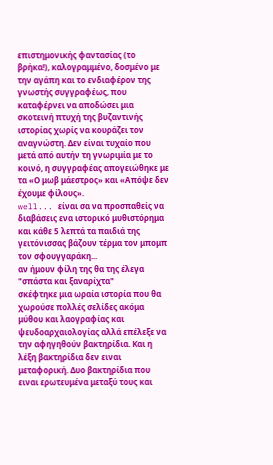επιστημονικής φαντασίας (το βρήκα!), καλογραμμένο, δοσμένο με την αγάπη και το ενδιαφέρον της γνωστής συγγραφέως, που καταφέρνει να αποδώσει μια σκοτεινή πτυχή της βυζαντινής ιστορίας χωρίς να κουράζει τον αναγνώστη. Δεν είναι τυχαίο που μετά από αυτήν τη γνωριμία με το κοινό, η συγγραφέας απογειώθηκε με τα «Ο μωβ μάεστρος» και «Απόψε δεν έχουμε φίλους».
well... είναι σα να προσπαθείς να διαβάσεις ενα ιστορικό μυθιστόρημα και κάθε 5 λεπτά τα παιδιά της γειτόνισσας βάζουν τέρμα τον μπομπ τον σφουγγαράκη...
αν ήμουν φίλη της θα της έλεγα "σπάστα και ξαναρίχτα"
σκέφτηκε μια ωραία ιστορία που θα χωρούσε πολλές σελίδες ακόμα μύθου και λαογραφίας και ψευδοαρχαιολογίας αλλά επέλεξε να την αφηγηθούν βακτηρίδια. Και η λέξη βακτηρίδια δεν ειναι μεταφορική. Δυο βακτηρίδια που ειναι ερωτευμένα μεταξύ τους και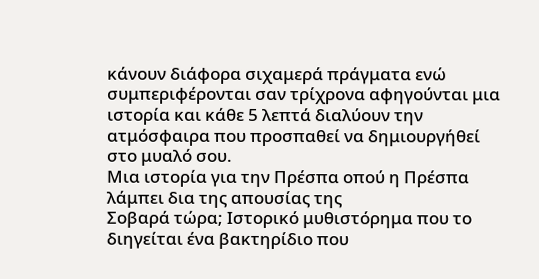κάνουν διάφορα σιχαμερά πράγματα ενώ συμπεριφέρονται σαν τρίχρονα αφηγούνται μια ιστορία και κάθε 5 λεπτά διαλύουν την ατμόσφαιρα που προσπαθεί να δημιουργήθεί στο μυαλό σου.
Μια ιστορία για την Πρέσπα οπού η Πρέσπα λάμπει δια της απουσίας της
Σοβαρά τώρα; Ιστορικό μυθιστόρημα που το διηγείται ένα βακτηρίδιο που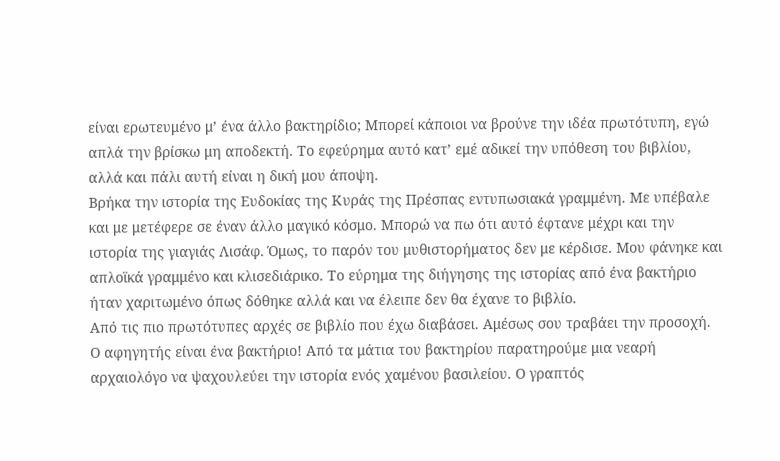είναι ερωτευμένο μ’ ένα άλλο βακτηρίδιο; Μπορεί κάποιοι να βρούνε την ιδέα πρωτότυπη, εγώ απλά την βρίσκω μη αποδεκτή. Το εφεύρημα αυτό κατ’ εμέ αδικεί την υπόθεση του βιβλίου, αλλά και πάλι αυτή είναι η δική μου άποψη.
Βρήκα την ιστορία της Ευδοκίας της Κυράς της Πρέσπας εντυπωσιακά γραμμένη. Με υπέβαλε και με μετέφερε σε έναν άλλο μαγικό κόσμο. Μπορώ να πω ότι αυτό έφτανε μέχρι και την ιστορία της γιαγιάς Λισάφ. Όμως, το παρόν του μυθιστορήματος δεν με κέρδισε. Μου φάνηκε και απλοϊκά γραμμένο και κλισεδιάρικο. Το εύρημα της διήγησης της ιστορίας από ένα βακτήριο ήταν χαριτωμένο όπως δόθηκε αλλά και να έλειπε δεν θα έχανε το βιβλίο.
Από τις πιο πρωτότυπες αρχές σε βιβλίο που έχω διαβάσει. Αμέσως σου τραβάει την προσοχή. Ο αφηγητής είναι ένα βακτήριο! Από τα μάτια του βακτηρίου παρατηρούμε μια νεαρή αρχαιολόγο να ψαχουλεύει την ιστορία ενός χαμένου βασιλείου. Ο γραπτός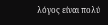λόγος είναι πολύ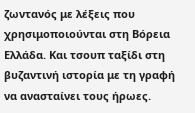ζωντανός με λέξεις που χρησιμοποιούνται στη Βόρεια Ελλάδα. Και τσουπ ταξίδι στη βυζαντινή ιστορία με τη γραφή να ανασταίνει τους ήρωες.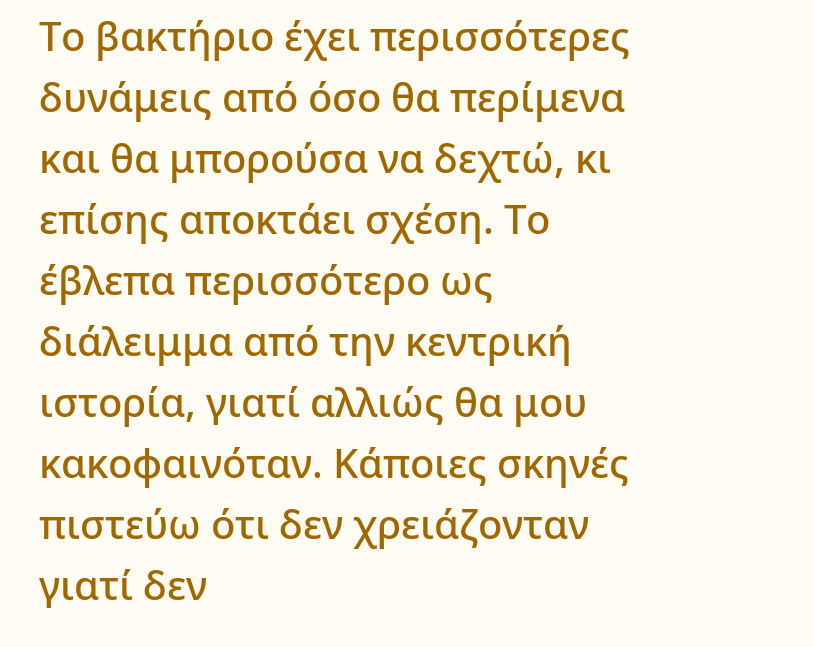Το βακτήριο έχει περισσότερες δυνάμεις από όσο θα περίμενα και θα μπορούσα να δεχτώ, κι επίσης αποκτάει σχέση. Το έβλεπα περισσότερο ως διάλειμμα από την κεντρική ιστορία, γιατί αλλιώς θα μου κακοφαινόταν. Κάποιες σκηνές πιστεύω ότι δεν χρειάζονταν γιατί δεν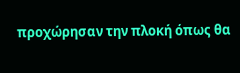προχώρησαν την πλοκή όπως θα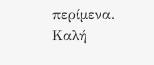περίμενα. Καλή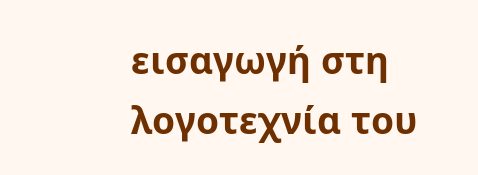εισαγωγή στη λογοτεχνία του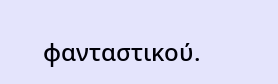φανταστικού.